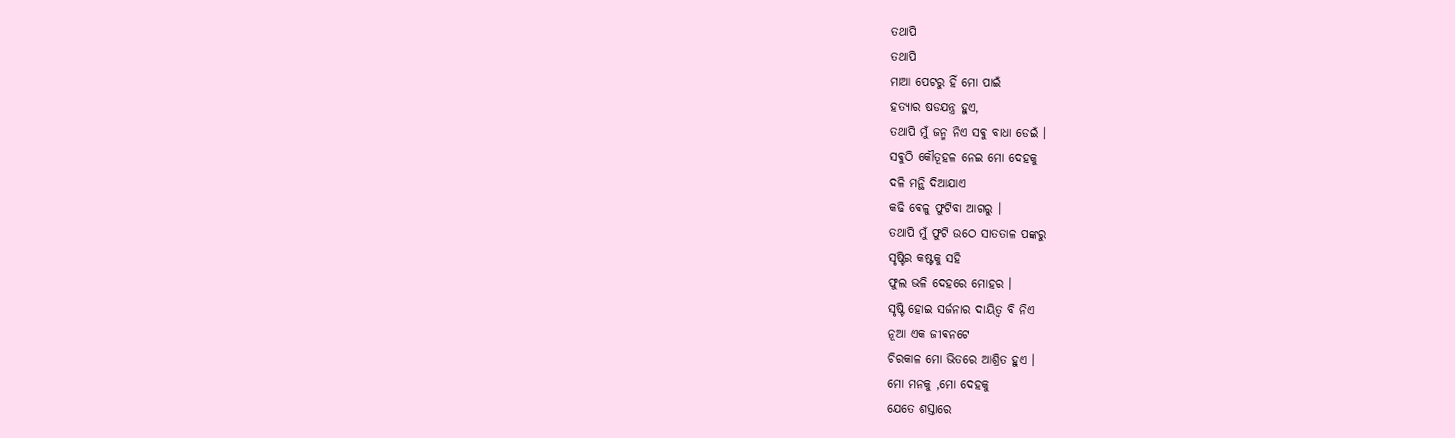ତଥାପି
ତଥାପି
ମାଆ ପେଟରୁ ହିଁ ମୋ ପାଇଁ
ହତ୍ୟାର ଷଡଯନ୍ତ୍ର ହୁଏ,
ତଥାପି ମୁଁ ଜନ୍ମ ନିଏ ସଵୁ ବାଧା ଡେଇଁ ।
ସଵୁଠି କୌତୂହଳ ନେଇ ମୋ ଦେହକୁ
ଦଳି ମନ୍ଥି ଦିଆଯାଏ
କଢି ଵେଳୁ ଫୁଟିବା ଆଗରୁ ।
ତଥାପି ମୁଁ ଫୁଟି ଉଠେ ସାତତାଳ ପଙ୍କରୁ
ସୃଷ୍ଟିର କଷ୍ଟକୁ ସହି
ଫୁଲ ଭଳି ଦେହରେ ମୋହର ।
ସୃଷ୍ଟି ହୋଇ ସର୍ଜନାର ଦାୟିତ୍ବ ବି ନିଏ
ନୂଆ ଏକ ଜୀଵନଟେ
ଚିରକାଳ ମୋ ଭିତରେ ଆଶ୍ରିତ ହୁଏ ।
ମୋ ମନକୁ ,ମୋ ଦେହକୁ
ଯେତେ ଶସ୍ତାରେ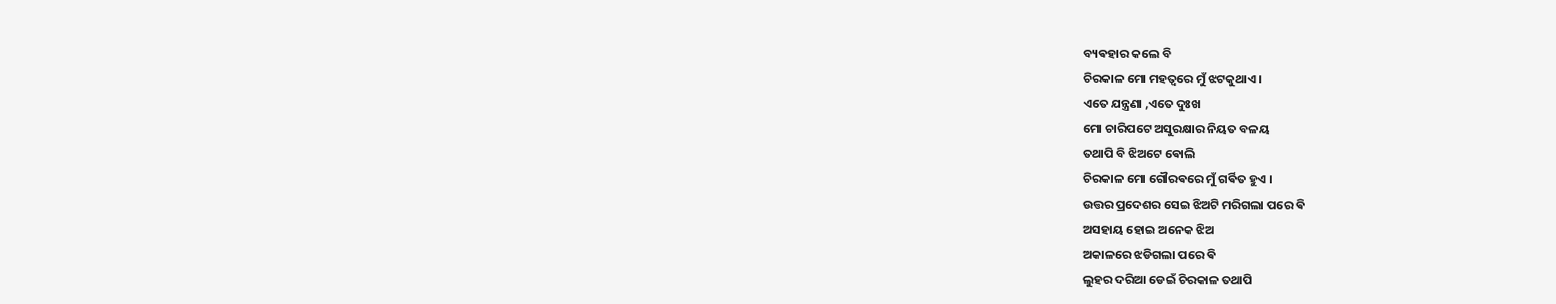ବ୍ୟଵହାର କଲେ ବି
ଚିରକାଳ ମୋ ମହତ୍ଵରେ ମୁଁ ଝଟକୁଥାଏ ।
ଏତେ ଯନ୍ତ୍ରଣା ,ଏତେ ଦୁଃଖ
ମୋ ଚାରିପଟେ ଅସୁରକ୍ଷାର ନିୟତ ବଳୟ
ତଥାପି ବି ଝିଅଟେ ଵୋଲି
ଚିରକାଳ ମୋ ଗୌରଵରେ ମୁଁ ଗର୍ଵିତ ହୁଏ ।
ଉତ୍ତର ପ୍ରଦେଶର ସେଇ ଝିଅଟି ମରିଗଲା ପରେ ଵି
ଅସହାୟ ହୋଇ ଅନେକ ଝିଅ
ଅକାଳରେ ଝଡିଗଲା ପରେ ଵି
ଲୁହର ଦରିଆ ଡେଇଁ ଚିରକାଳ ତଥାପି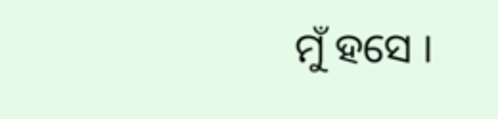ମୁଁ ହସେ ।